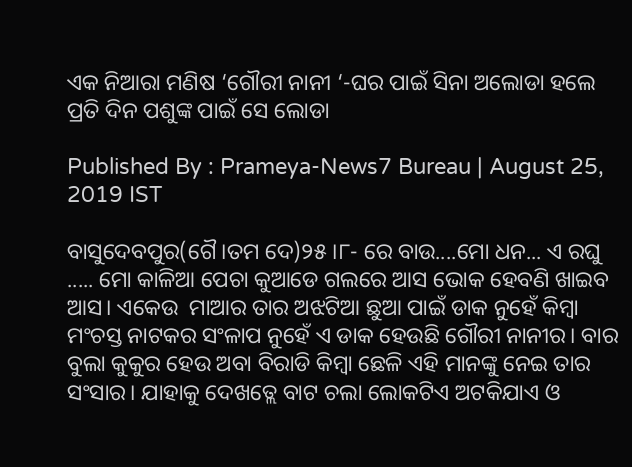ଏକ ନିଆରା ମଣିଷ ‘ଗୌରୀ ନାନୀ ‘-ଘର ପାଇଁ ସିନା ଅଲୋଡା ହଲେ ପ୍ରତି ଦିନ ପଶୁଙ୍କ ପାଇଁ ସେ ଲୋଡା

Published By : Prameya-News7 Bureau | August 25, 2019 IST

ବାସୁଦେବପୁର(ଗୈ।ତମ ଦେ)୨୫।୮- ରେ ବାଉ....ମୋ ଧନ... ଏ ରଘୁ ..... ମୋ କାଳିଆ ପେଚା କୁଆଡେ ଗଲରେ ଆସ ଭୋକ ହେବଣି ଖାଇବ ଆସ। ଏକେଉ  ମାଆର ତାର ଅଝଟିଆ ଛୁଆ ପାଇଁ ଡାକ ନୁହେଁ କିମ୍ବା ମଂଚସ୍ତ ନାଟକର ସଂଳାପ ନୁହେଁ ଏ ଡାକ ହେଉଛି ଗୌରୀ ନାନୀର। ବାର ବୁଲା କୁକୁର ହେଉ ଅବା ବିରାଡି କିମ୍ବା ଛେଳି ଏହି ମାନଙ୍କୁ ନେଇ ତାର ସଂସାର। ଯାହାକୁ ଦେଖତ୍ଲେ ବାଟ ଚଲା ଲୋକଟିଏ ଅଟକିଯାଏ ଓ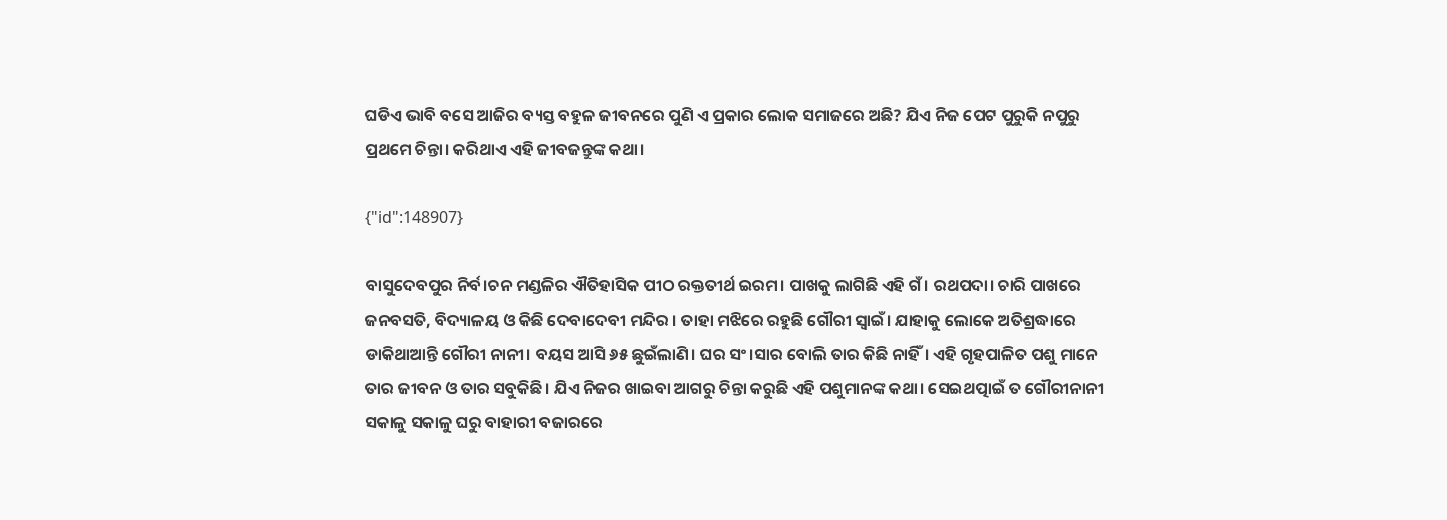ଘଡିଏ ଭାବି ବସେ ଆଜିର ବ୍ୟସ୍ତ ବହୁଳ ଜୀବନରେ ପୁଣି ଏ ପ୍ରକାର ଲୋକ ସମାଜରେ ଅଛି? ଯିଏ ନିଜ ପେଟ ପୁରୁକି ନପୁରୁ ପ୍ରଥମେ ଚିନ୍ତା। କରିଥାଏ ଏହି ଜୀବଜନ୍ତୁଙ୍କ କଥା।

{"id":148907}

ବାସୁଦେବପୁର ନିର୍ବ।ଚନ ମଣ୍ଡଳିର ଐତିହାସିକ ପୀଠ ରକ୍ତତୀର୍ଥ ଇରମ। ପାଖକୁ ଲାଗିଛି ଏହି ଗଁ। ରଥପଦା। ଚାରି ପାଖରେ ଜନବସତି, ବିଦ୍ୟାଳୟ ଓ କିଛି ଦେବାଦେବୀ ମନ୍ଦିର । ତାହା ମଝିରେ ରହୁଛି ଗୌରୀ ସ୍ବାଇଁ। ଯାହାକୁ ଲୋକେ ଅତିଶ୍ରଦ୍ଧାରେ ଡାକିଥାଆନ୍ତି ଗୌରୀ ନାନୀ। ବୟସ ଆସି ୬୫ ଛୁଇଁଲାଣି। ଘର ସଂ।ସାର ବୋଲି ତାର କିଛି ନାହିଁ। ଏହି ଗୃହପାଳିତ ପଶୁ ମାନେ ତାର ଜୀବନ ଓ ତାର ସବୁକିଛି। ଯିଏ ନିଜର ଖାଇବା ଆଗରୁ ଚିନ୍ତା କରୁଛି ଏହି ପଶୁମାନଙ୍କ କଥା। ସେଇଥତ୍ପାଇଁ ତ ଗୌରୀନାନୀ ସକାଳୁ ସକାଳୁ ଘରୁ ବାହାରୀ ବଜାରରେ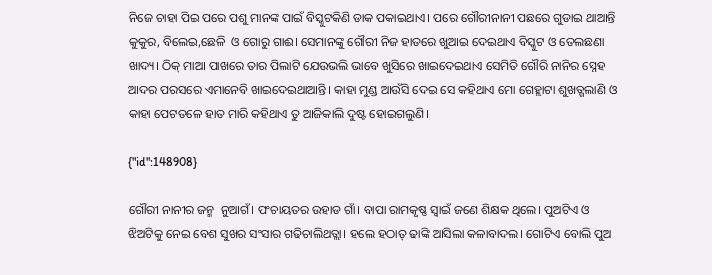ନିଜେ ଚାହା ପିଇ ପରେ ପଶୁ ମାନଙ୍କ ପାଇଁ ବିସ୍କୁଟକିଣି ଡାକ ପକାଇଥାଏ। ପରେ ଗୌରୀନାନୀ ପଛରେ ଗୁଡାଇ ଥାଆନ୍ତି କୁକୁର, ବିଲେଇ,ଛେଳି  ଓ ଗୋରୁ ଗାଈ। ସେମାନଙ୍କୁ ଗୌରୀ ନିଜ ହାତରେ ଖୁଆଇ ଦେଇଥାଏ ବିସ୍କୁଟ ଓ ତେଲଛଣା ଖାଦ୍ୟ। ଠିକ୍ ମାଆ ପାଖରେ ତାର ପିଲାଟି ଯେଉଭଲି ଭାବେ ଖୁସିରେ ଖାଇଦେଇଥାଏ ସେମିତି ଗୌରି ନାନିର ସ୍ନେହ ଆଦର ପରସରେ ଏମାନେବି ଖାଇଦେଇଥାଆନ୍ତି। କାହା ମୁଣ୍ଡ ଆଉଁସି ଦେଇ ସେ କହିଥାଏ ମୋ ଗେହ୍ଲାଟା ଶୁଖତ୍ଗଲାଣି ଓ କାହା ପେଟତଳେ ହାତ ମାରି କହିଥାଏ ତୁ ଆଜିକାଲି ଦୁଷ୍ଟ ହୋଇଗଲୁଣି।

{"id":148908}

ଗୌରୀ ନାନୀର ଜନ୍ମ  ନୁଆଗଁ। ପଂଚାୟତର ଉହାଡ ଗାଁ। ବାପା ରାମକୃଷ୍ଣ ସ୍ବାଇଁ ଜଣେ ଶିକ୍ଷକ ଥିଲେ। ପୁଅଟିଏ ଓ ଝିଅଟିକୁ ନେଇ ବେଶ ସୁଖର ସଂସାର ଗଢିଚାଲିଥତ୍ଲା। ହଲେ ହଠାତ୍ ଢାଙ୍କି ଆସିଲା କଳାବାଦଲ। ଗୋଟିଏ ବୋଲି ପୁଅ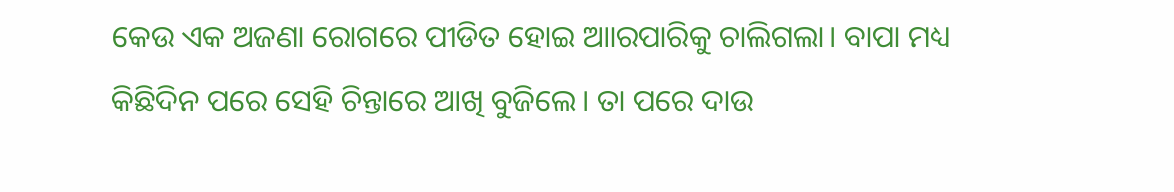କେଉ ଏକ ଅଜଣା ରୋଗରେ ପୀଡିତ ହୋଇ ଆାରପାରିକୁ ଚାଲିଗଲା। ବାପା ମଧ୍ୟ କିଛିଦିନ ପରେ ସେହି ଚିନ୍ତାରେ ଆଖି ବୁଜିଲେ। ତା ପରେ ଦାଉ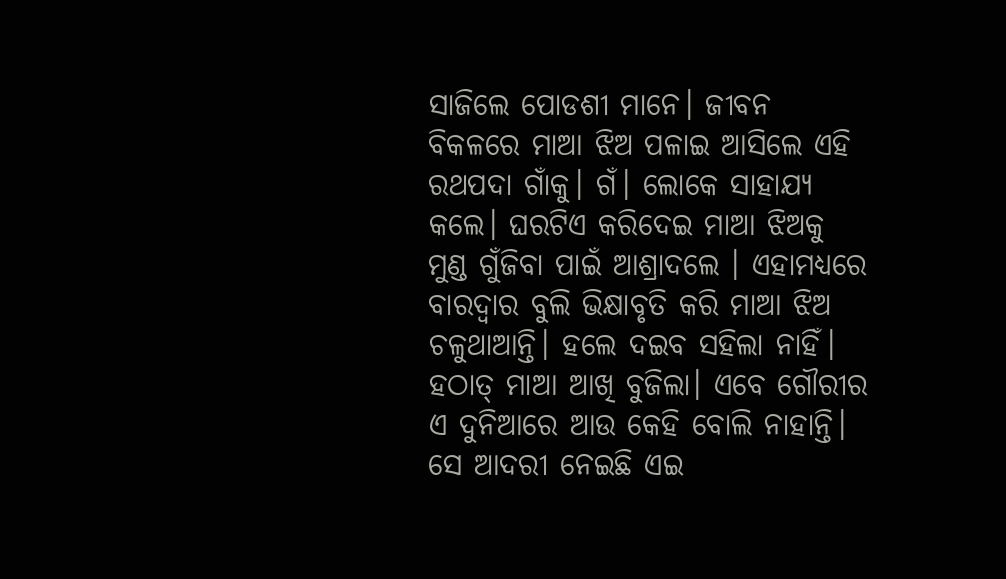ସାଜିଲେ ପୋଡଶୀ ମାନେ। ଜୀବନ ବିକଳରେ ମାଆ ଝିଅ ପଳାଇ ଆସିଲେ ଏହି ରଥପଦା ଗାଁକୁ। ଗଁ। ଲୋକେ ସାହାଯ୍ୟ କଲେ। ଘରଟିଏ କରିଦେଇ ମାଆ ଝିଅକୁ ମୁଣ୍ଡ ଗୁଁଜିବା ପାଇଁ ଆଶ୍ରାଦଲେ । ଏହାମଧ୍ୟରେ ବାରଦ୍ବାର ବୁଲି ଭିକ୍ଷାବୃତି କରି ମାଆ ଝିଅ ଚଳୁଥାଆନ୍ତି। ହଲେ ଦଇବ ସହିଲା ନାହିଁ। ହଠାତ୍ ମାଆ ଆଖି ବୁଜିଲା। ଏବେ ଗୌରୀର ଏ ଦୁନିଆରେ ଆଉ କେହି ବୋଲି ନାହାନ୍ତି। ସେ ଆଦରୀ ନେଇଛି ଏଇ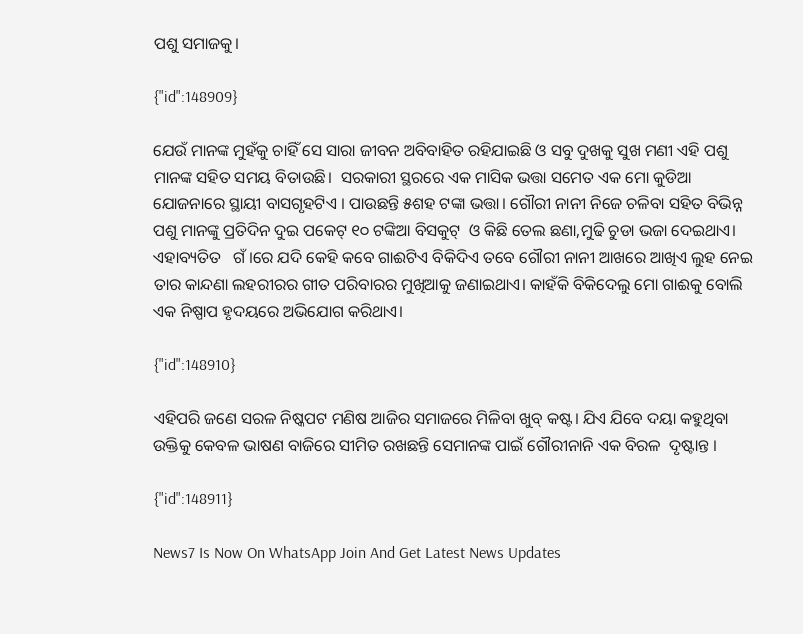ପଶୁ ସମାଜକୁ।

{"id":148909}

ଯେଉଁ ମାନଙ୍କ ମୁହଁକୁ ଚାହିଁ ସେ ସାରା ଜୀବନ ଅବିବାହିତ ରହିଯାଇଛି ଓ ସବୁ ଦୁଖକୁ ସୁଖ ମଣୀ ଏହି ପଶୁ ମାନଙ୍କ ସହିତ ସମୟ ବିତାଉଛି।  ସରକାରୀ ସ୍ଥରରେ ଏକ ମାସିକ ଭତ୍ତା ସମେତ ଏକ ମୋ କୁଡିଆ ଯୋଜନାରେ ସ୍ଥାୟୀ ବାସଗୃହଟିଏ । ପାଉଛନ୍ତି ୫ଶହ ଟଙ୍କା ଭତ୍ତା। ଗୌରୀ ନାନୀ ନିଜେ ଚଳିବା ସହିତ ବିଭିନ୍ନ ପଶୁ ମାନଙ୍କୁ ପ୍ରତିଦିନ ଦୁଇ ପକେଟ୍ ୧୦ ଟଙ୍କିଆ ବିସକୁଟ୍  ଓ କିଛି ତେଲ ଛଣା,ମୁଢି ଚୁଡା ଭଜା ଦେଇଥାଏ। ଏହାବ୍ୟତିତ   ଗଁ।ରେ ଯଦି କେହି କବେ ଗାଈଟିଏ ବିକିଦିଏ ତବେ ଗୌରୀ ନାନୀ ଆଖରେ ଆଖିଏ ଲୁହ ନେଇ ତାର କାନ୍ଦଣା ଲହରୀରର ଗୀତ ପରିବାରର ମୁଖିଆକୁ ଜଣାଇଥାଏ। କାହଁକି ବିକିଦେଲୁ ମୋ ଗାଈକୁ ବୋଲି ଏକ ନିଷ୍ପାପ ହୃଦୟରେ ଅଭିଯୋଗ କରିଥାଏ।

{"id":148910}

ଏହିପରି ଜଣେ ସରଳ ନିଷ୍କପଟ ମଣିଷ ଆଜିର ସମାଜରେ ମିଳିବା ଖୁବ୍ କଷ୍ଟ। ଯିଏ ଯିବେ ଦୟା କହୁଥିବା ଉକ୍ତିକୁ କେବଳ ଭାଷଣ ବାଜିରେ ସୀମିତ ରଖଛନ୍ତି ସେମାନଙ୍କ ପାଇଁ ଗୌରୀନାନି ଏକ ବିରଳ  ଦୃଷ୍ଟାନ୍ତ ।

{"id":148911}

News7 Is Now On WhatsApp Join And Get Latest News Updates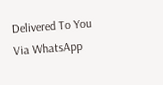Delivered To You Via WhatsApp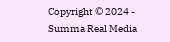Copyright © 2024 - Summa Real Media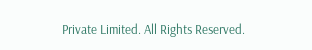Private Limited. All Rights Reserved.